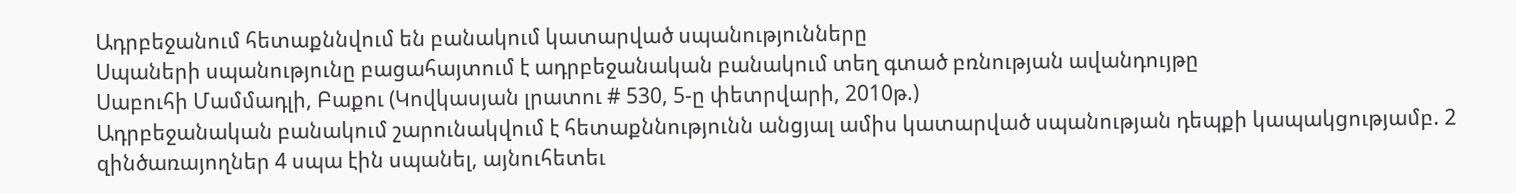Ադրբեջանում հետաքննվում են բանակում կատարված սպանությունները
Սպաների սպանությունը բացահայտում է ադրբեջանական բանակում տեղ գտած բռնության ավանդույթը
Սաբուհի Մամմադլի, Բաքու (Կովկասյան լրատու # 530, 5-ը փետրվարի, 2010թ.)
Ադրբեջանական բանակում շարունակվում է հետաքննությունն անցյալ ամիս կատարված սպանության դեպքի կապակցությամբ. 2 զինծառայողներ 4 սպա էին սպանել, այնուհետեւ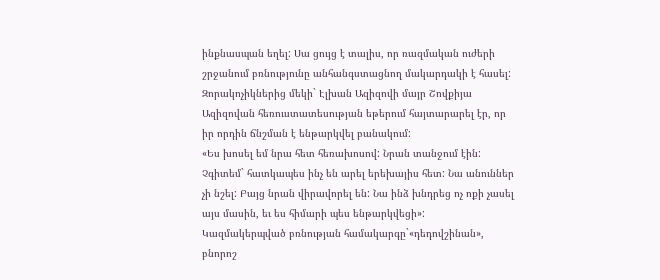ինքնասպան եղել: Սա ցույց է տալիս, որ ռազմական ուժերի շրջանում բռնությունը անհանգստացնող մակարդակի է հասել:
Զորակոչիկներից մեկի` Էլխան Ազիզովի մայր Շովքիյա Ազիզովան հեռուստատեսության եթերում հայտարարել էր, որ իր որդին ճնշման է ենթարկվել բանակում:
«Ես խոսել եմ նրա հետ հեռախոսով: Նրան տանջում էին: Չգիտեմ` հատկապես ինչ են արել երեխայիս հետ: Նա անուններ չի նշել: Բայց նրան վիրավորել են: Նա ինձ խնդրեց ոչ ոքի չասել այս մասին, եւ ես հիմարի պես ենթարկվեցի»:
Կազմակերպված բռնության համակարգը`«դեդովշինան», բնորոշ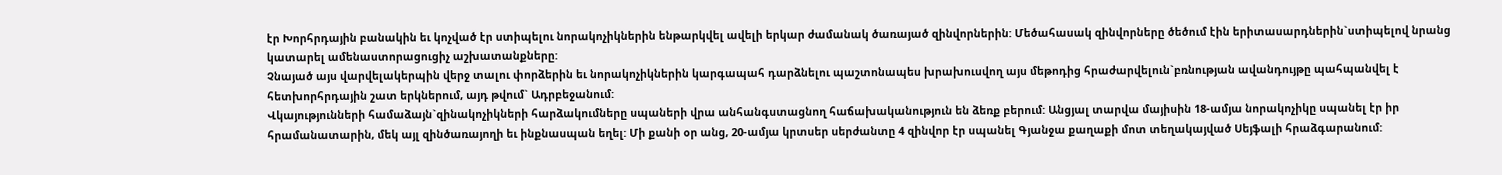էր Խորհրդային բանակին եւ կոչված էր ստիպելու նորակոչիկներին ենթարկվել ավելի երկար ժամանակ ծառայած զինվորներին: Մեծահասակ զինվորները ծեծում էին երիտասարդներին`ստիպելով նրանց կատարել ամենաստորացուցիչ աշխատանքները:
Չնայած այս վարվելակերպին վերջ տալու փորձերին եւ նորակոչիկներին կարգապահ դարձնելու պաշտոնապես խրախուսվող այս մեթոդից հրաժարվելուն`բռնության ավանդույթը պահպանվել է հետխորհրդային շատ երկներում, այդ թվում` Ադրբեջանում:
Վկայությունների համաձայն`զինակոչիկների հարձակումները սպաների վրա անհանգստացնող հաճախականություն են ձեռք բերում: Անցյալ տարվա մայիսին 18-ամյա նորակոչիկը սպանել էր իր հրամանատարին, մեկ այլ զինծառայողի եւ ինքնասպան եղել: Մի քանի օր անց, 20-ամյա կրտսեր սերժանտը 4 զինվոր էր սպանել Գյանջա քաղաքի մոտ տեղակայված Սեյֆալի հրաձգարանում: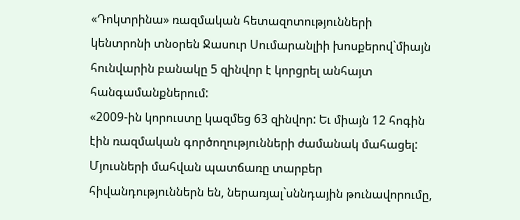«Դոկտրինա» ռազմական հետազոտությունների կենտրոնի տնօրեն Ջասուր Սումարանլիի խոսքերով`միայն հունվարին բանակը 5 զինվոր է կորցրել անհայտ հանգամանքներում:
«2009-ին կորուստը կազմեց 63 զինվոր: Եւ միայն 12 հոգին էին ռազմական գործողությունների ժամանակ մահացել: Մյուսների մահվան պատճառը տարբեր հիվանդություններն են, ներառյալ`սննդային թունավորումը,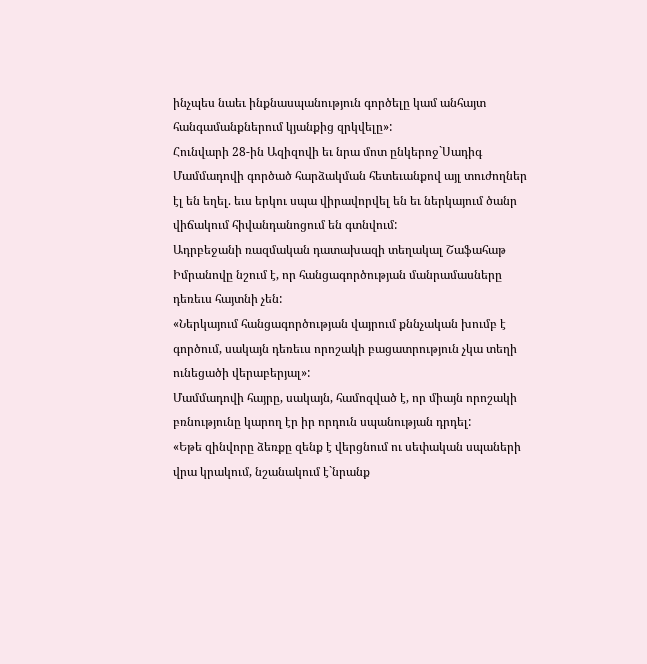ինչպես նաեւ ինքնասպանություն գործելը կամ անհայտ հանգամանքներում կյանքից զրկվելը»:
Հունվարի 28-ին Ազիզովի եւ նրա մոտ ընկերոջ`Սադիգ Մամմադովի գործած հարձակման հետեւանքով այլ տուժողներ էլ են եղել. եւս երկու սպա վիրավորվել են եւ ներկայում ծանր վիճակում հիվանդանոցում են գտնվում:
Ադրբեջանի ռազմական դատախազի տեղակալ Շաֆահաթ Իմրանովը նշում է, որ հանցագործության մանրամասները դեռեւս հայտնի չեն:
«Ներկայում հանցագործության վայրում քննչական խումբ է գործում, սակայն դեռեւս որոշակի բացատրություն չկա տեղի ունեցածի վերաբերյալ»:
Մամմադովի հայրը, սակայն, համոզված է, որ միայն որոշակի բռնությունը կարող էր իր որդուն սպանության դրդել:
«Եթե զինվորը ձեռքը զենք է վերցնում ու սեփական սպաների վրա կրակում, նշանակում է`նրանք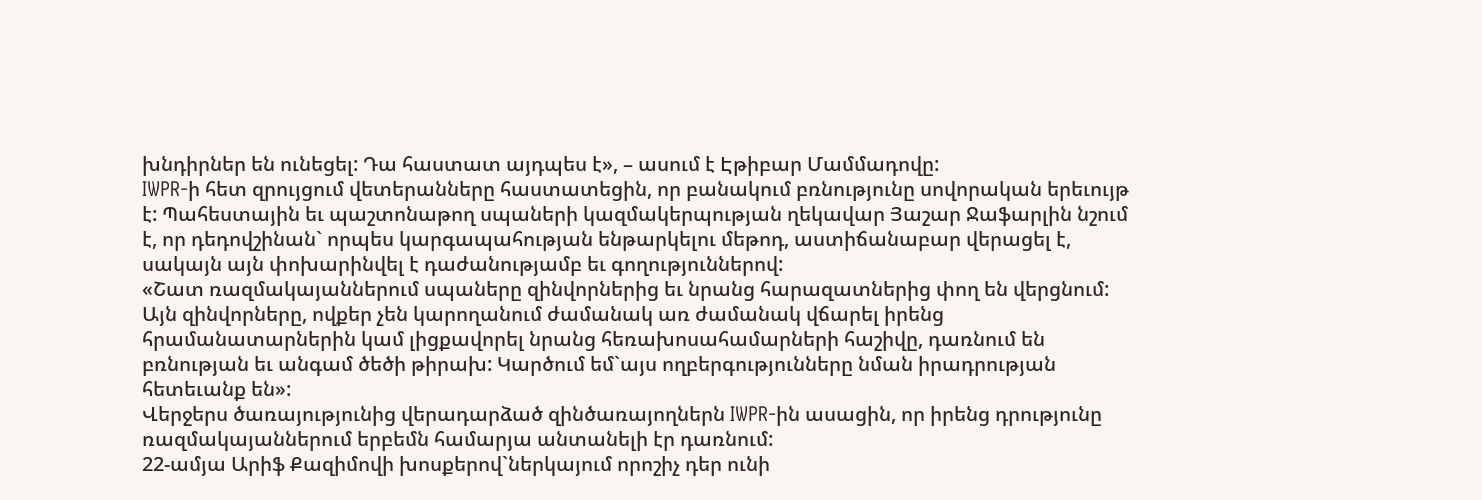խնդիրներ են ունեցել: Դա հաստատ այդպես է», – ասում է Էթիբար Մամմադովը:
IWPR-ի հետ զրույցում վետերանները հաստատեցին, որ բանակում բռնությունը սովորական երեւույթ է: Պահեստային եւ պաշտոնաթող սպաների կազմակերպության ղեկավար Յաշար Ջաֆարլին նշում է, որ դեդովշինան` որպես կարգապահության ենթարկելու մեթոդ, աստիճանաբար վերացել է, սակայն այն փոխարինվել է դաժանությամբ եւ գողություններով:
«Շատ ռազմակայաններում սպաները զինվորներից եւ նրանց հարազատներից փող են վերցնում: Այն զինվորները, ովքեր չեն կարողանում ժամանակ առ ժամանակ վճարել իրենց հրամանատարներին կամ լիցքավորել նրանց հեռախոսահամարների հաշիվը, դառնում են բռնության եւ անգամ ծեծի թիրախ: Կարծում եմ`այս ողբերգությունները նման իրադրության հետեւանք են»:
Վերջերս ծառայությունից վերադարձած զինծառայողներն IWPR-ին ասացին, որ իրենց դրությունը ռազմակայաններում երբեմն համարյա անտանելի էր դառնում:
22-ամյա Արիֆ Քազիմովի խոսքերով`ներկայում որոշիչ դեր ունի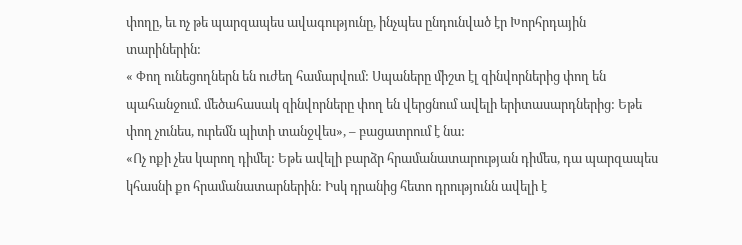փողը, եւ ոչ թե պարզապես ավագությունը, ինչպես ընդունված էր Խորհրդային տարիներին:
« Փող ունեցողներն են ուժեղ համարվում: Սպաները միշտ էլ զինվորներից փող են պահանջում. մեծահասակ զինվորները փող են վերցնում ավելի երիտասարդներից: Եթե փող չունես, ուրեմն պիտի տանջվես», – բացատրում է նա:
«Ոչ ոքի չես կարող դիմել: Եթե ավելի բարձր հրամանատարության դիմես, դա պարզապես կհասնի քո հրամանատարներին: Իսկ դրանից հետո դրությունն ավելի է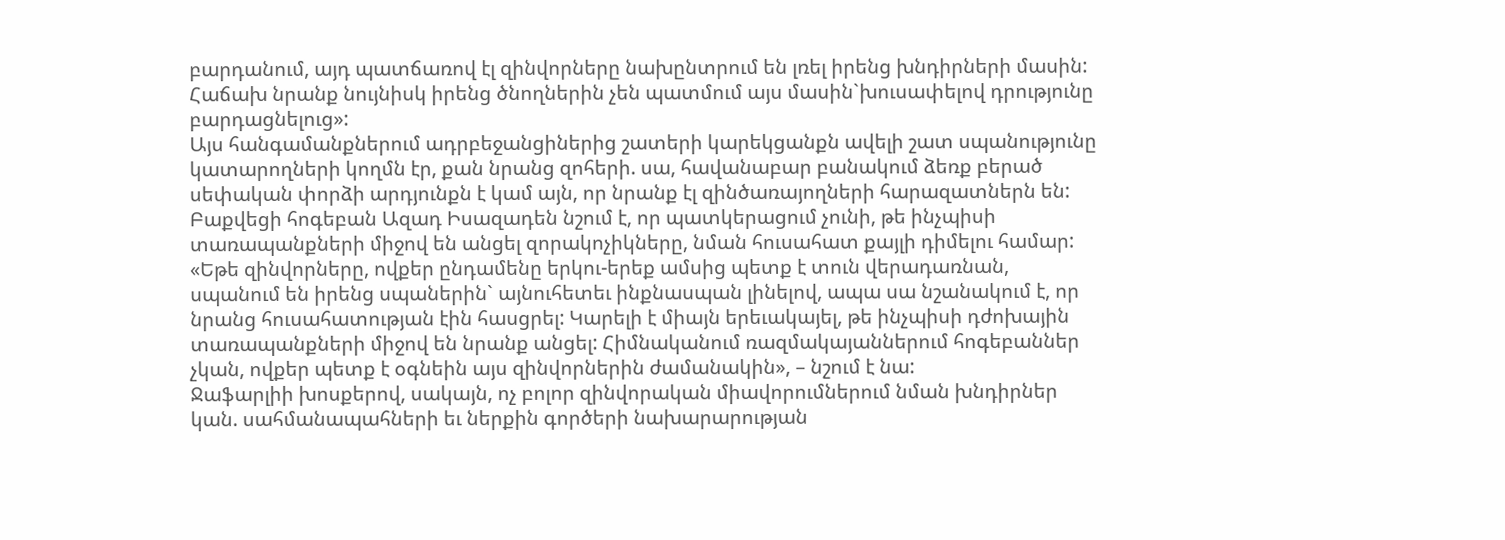բարդանում, այդ պատճառով էլ զինվորները նախընտրում են լռել իրենց խնդիրների մասին: Հաճախ նրանք նույնիսկ իրենց ծնողներին չեն պատմում այս մասին`խուսափելով դրությունը բարդացնելուց»:
Այս հանգամանքներում ադրբեջանցիներից շատերի կարեկցանքն ավելի շատ սպանությունը կատարողների կողմն էր, քան նրանց զոհերի. սա, հավանաբար բանակում ձեռք բերած սեփական փորձի արդյունքն է կամ այն, որ նրանք էլ զինծառայողների հարազատներն են:
Բաքվեցի հոգեբան Ազադ Իսազադեն նշում է, որ պատկերացում չունի, թե ինչպիսի տառապանքների միջով են անցել զորակոչիկները, նման հուսահատ քայլի դիմելու համար:
«Եթե զինվորները, ովքեր ընդամենը երկու-երեք ամսից պետք է տուն վերադառնան, սպանում են իրենց սպաներին` այնուհետեւ ինքնասպան լինելով, ապա սա նշանակում է, որ նրանց հուսահատության էին հասցրել: Կարելի է միայն երեւակայել, թե ինչպիսի դժոխային տառապանքների միջով են նրանք անցել: Հիմնականում ռազմակայաններում հոգեբաններ չկան, ովքեր պետք է օգնեին այս զինվորներին ժամանակին», – նշում է նա:
Ջաֆարլիի խոսքերով, սակայն, ոչ բոլոր զինվորական միավորումներում նման խնդիրներ կան. սահմանապահների եւ ներքին գործերի նախարարության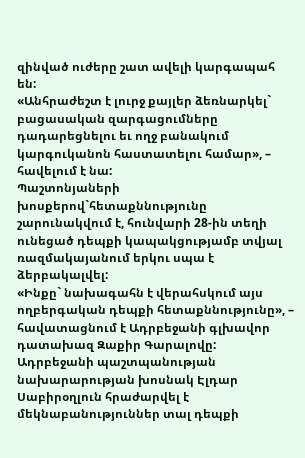զինված ուժերը շատ ավելի կարգապահ են:
«Անհրաժեշտ է լուրջ քայլեր ձեռնարկել` բացասական զարգացումները դադարեցնելու եւ ողջ բանակում կարգուկանոն հաստատելու համար», – հավելում է նա:
Պաշտոնյաների խոսքերով`հետաքննությունը շարունակվում է, հունվարի 28-ին տեղի ունեցած դեպքի կապակցությամբ տվյալ ռազմակայանում երկու սպա է ձերբակալվել:
«Ինքը` նախագահն է վերահսկում այս ողբերգական դեպքի հետաքննությունը», – հավատացնում է Ադրբեջանի գլխավոր դատախազ Զաքիր Գարալովը:
Ադրբեջանի պաշտպանության նախարարության խոսնակ Էլդար Սաբիրօղլուն հրաժարվել է մեկնաբանություններ տալ դեպքի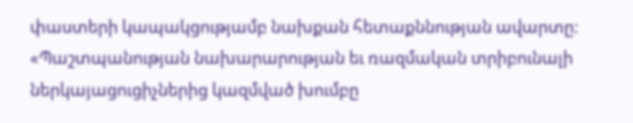փաստերի կապակցությամբ նախքան հետաքննության ավարտը:
«Պաշտպանության նախարարության եւ ռազմական տրիբունալի ներկայացուցիչներից կազմված խումբը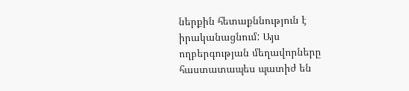ներքին հետաքննություն է իրականացնում: Այս ողբերգության մեղավորները հաստատապես պատիժ են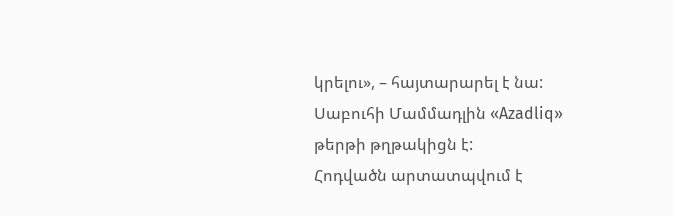կրելու», – հայտարարել է նա:
Սաբուհի Մամմադլին «Azadliq» թերթի թղթակիցն է:
Հոդվածն արտատպվում է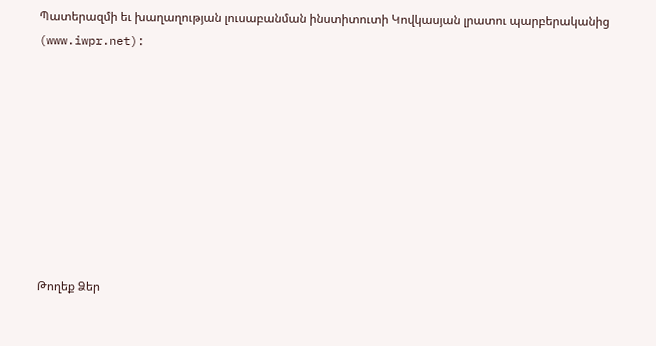Պատերազմի եւ խաղաղության լուսաբանման ինստիտուտի Կովկասյան լրատու պարբերականից (www.iwpr.net):









Թողեք Ձեր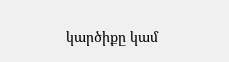կարծիքը կամ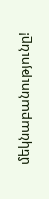մեկնաբանությունը!